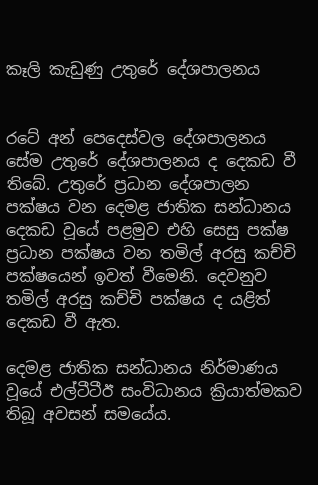කෑලි කැඩුණු උතුරේ දේශපාලනය


රටේ අන් පෙදෙස්වල දේශපාලනය සේම උතුරේ දේශපාලනය ද දෙකඩ වී තිබේ. උතුරේ ප්‍රධාන දේශපාලන පක්ෂය වන දෙමළ ජාතික සන්ධානය දෙකඩ වූයේ පළමුව එහි සෙසු පක්ෂ ප්‍රධාන පක්ෂය වන තමිල් අරසු කච්චි පක්ෂයෙන් ඉවත් වීමෙනි. දෙවනුව තමිල් අරසු කච්චි පක්ෂය ද යළිත් දෙකඩ වී ඇත.

දෙමළ ජාතික සන්ධානය නිර්මාණය වූයේ එල්ටීටීඊ සංවිධානය ක්‍රියාත්මකව තිබූ අවසන් සමයේය.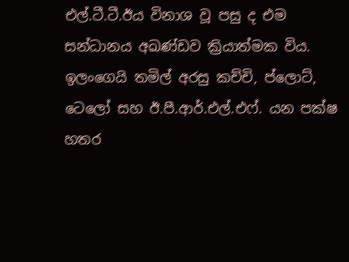එල්.ටී.ටී.ඊය විනාශ වූ පසු ද එම සන්ධානය අඛණ්ඩව ක්‍රියාත්මක විය. ඉලංගෙයි තමිල් අරසු කච්චි, ප්ලොට්, ටෙලෝ සහ ඊ.පී.ආර්.එල්.එෆ්. යන පක්ෂ හතර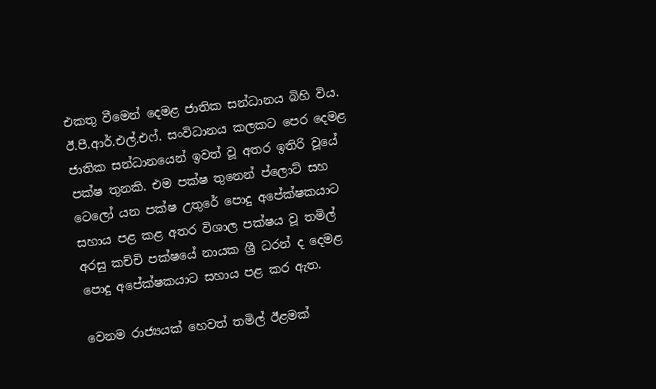එකතු වීමෙන් දෙමළ ජාතික සන්ධානය බිහි විය. ඊ.පී.ආර්.එල්.එෆ්. සංවිධානය කලකට පෙර දෙමළ ජාතික සන්ධානයෙන් ඉවත් වූ අතර ඉතිරි වූයේ පක්ෂ තුනකි. එම පක්ෂ තුනෙන් ප්ලොට් සහ ටෙලෝ යන පක්ෂ උතුරේ පොදු අපේක්ෂකයාට සහාය පළ කළ අතර විශාල පක්ෂය වූ තමිල් අරසු කච්චි පක්ෂයේ නායක ශ්‍රී ධරන් ද දෙමළ පොදු අපේක්ෂකයාට සහාය පළ කර ඇත.

වෙනම රාජ්‍යයක් හෙවත් තමිල් ඊළමක්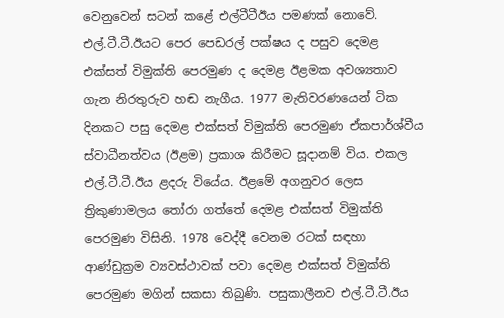වෙනුවෙන් සටන් කළේ එල්ටීටීඊය පමණක් නොවේ. එල්.ටී.ටී.ඊයට පෙර පෙඩරල් පක්ෂය ද පසුව දෙමළ එක්සත් විමුක්ති පෙරමුණ ද දෙමළ ඊළමක අවශ්‍යතාව ගැන නිරතුරුව හඬ නැගීය. 1977 මැතිවරණයෙන් ටික දිනකට පසු දෙමළ එක්සත් විමුක්ති පෙරමුණ ඒකපාර්ශ්වීය ස්වාධීනත්වය (ඊළම) ප්‍රකාශ කිරීමට සූදානම් විය. එකල එල්.ටී.ටී.ඊය ළදරු වියේය. ඊළමේ අගනුවර ලෙස ත්‍රිකුණාමලය තෝරා ගත්තේ දෙමළ එක්සත් විමුක්ති පෙරමුණ විසිනි. 1978 වෙද්දී වෙනම රටක් සඳහා ආණ්ඩුක්‍රම ව්‍යවස්ථාවක් පවා දෙමළ එක්සත් විමුක්ති පෙරමුණ මගින් සකසා තිබුණි. පසුකාලීනව එල්.ටී.ටී.ඊය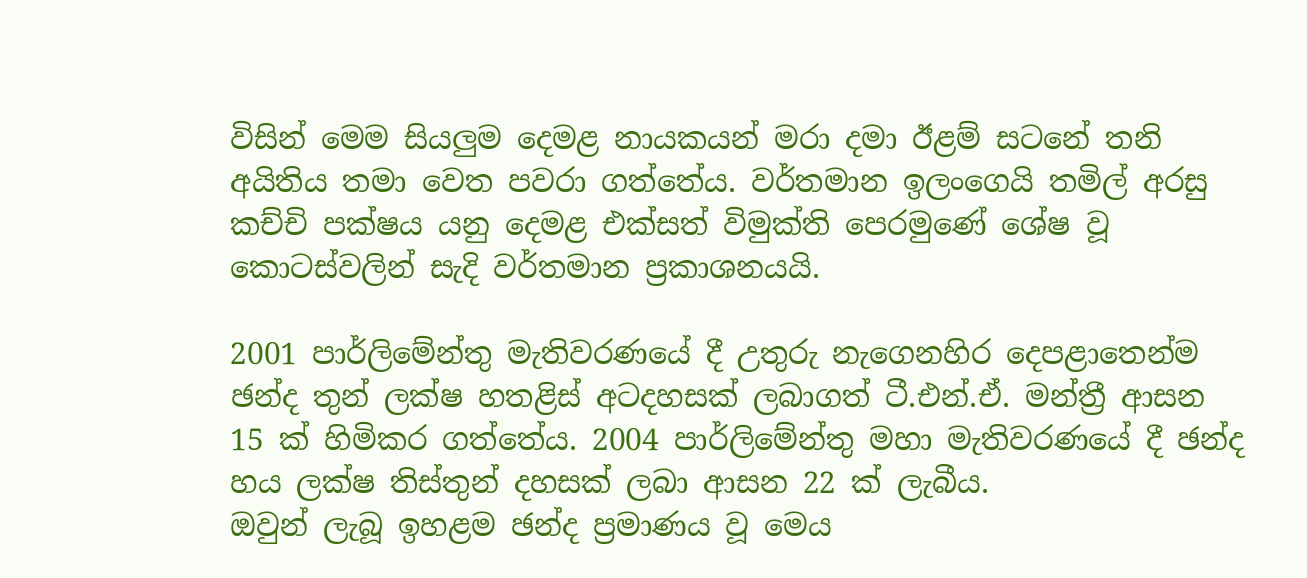විසින් මෙම සියලුම දෙමළ නායකයන් මරා දමා ඊළම් සටනේ තනි අයිතිය තමා වෙත පවරා ගත්තේය. වර්තමාන ඉලංගෙයි තමිල් අරසු කච්චි පක්ෂය යනු දෙමළ එක්සත් විමුක්ති පෙරමුණේ ශේෂ වූ කොටස්වලින් සැදි වර්තමාන ප්‍රකාශනයයි.

2001 පාර්ලිමේන්තු මැතිවරණයේ දී උතුරු නැගෙනහිර දෙපළාතෙන්ම ඡන්ද තුන් ලක්ෂ හතළිස් අටදහසක් ලබාගත් ටී.එන්.ඒ. මන්ත්‍රී ආසන 15 ක් හිමිකර ගත්තේය. 2004 පාර්ලිමේන්තු මහා මැතිවරණයේ දී ඡන්ද හය ලක්ෂ තිස්තුන් දහසක් ලබා ආසන 22 ක් ලැබීය.
ඔවුන් ලැබූ ඉහළම ඡන්ද ප්‍රමාණය වූ මෙය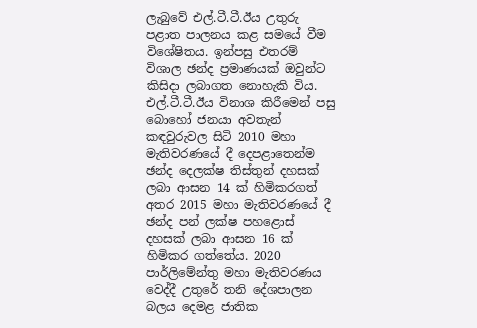ලැබුවේ එල්.ටී.ටී.ඊය උතුරු පළාත පාලනය කළ සමයේ වීම විශේෂිතය. ඉන්පසු එතරම් විශාල ඡන්ද ප්‍රමාණයක් ඔවුන්ට කිසිදා ලබාගත නොහැකි විය. එල්.ටී.ටී.ඊය විනාශ කිරීමෙන් පසු බොහෝ ජනයා අවතැන් කඳවුරුවල සිටි 2010 මහා මැතිවරණයේ දී දෙපළාතෙන්ම ඡන්ද දෙලක්ෂ තිස්තුන් දහසක් ලබා ආසන 14 ක් හිමිකරගත් අතර 2015 මහා මැතිවරණයේ දී ඡන්ද පන් ලක්ෂ පහළොස් දහසක් ලබා ආසන 16 ක් හිමිකර ගත්තේය. 2020 පාර්ලිමේන්තු මහා මැතිවරණය වෙද්දී උතුරේ තනි දේශපාලන බලය දෙමළ ජාතික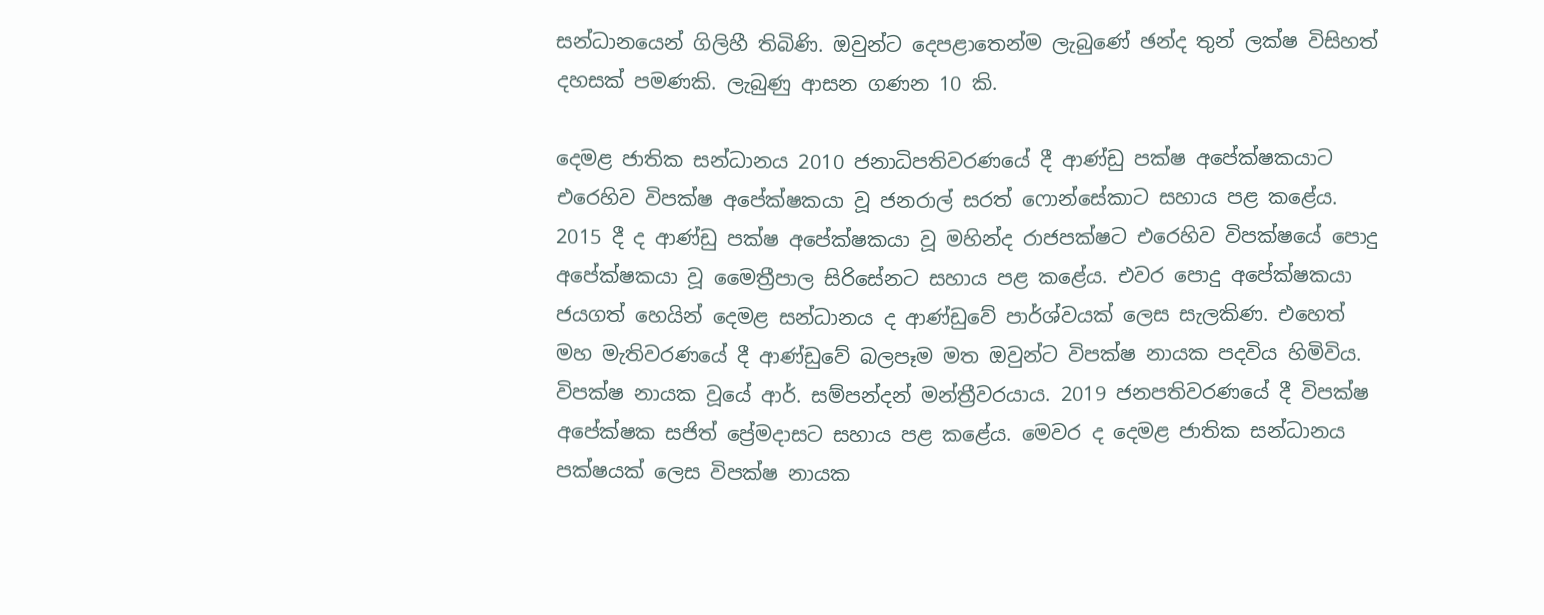සන්ධානයෙන් ගිලිහී තිබිණි. ඔවුන්ට දෙපළාතෙන්ම ලැබුණේ ඡන්ද තුන් ලක්ෂ විසිහත් දහසක් පමණකි. ලැබුණු ආසන ගණන 10 කි.

දෙමළ ජාතික සන්ධානය 2010 ජනාධිපතිවරණයේ දී ආණ්ඩු පක්ෂ අපේක්ෂකයාට එරෙහිව විපක්ෂ අපේක්ෂකයා වූ ජනරාල් සරත් ෆොන්සේකාට සහාය පළ කළේය. 2015 දී ද ආණ්ඩු පක්ෂ අපේක්ෂකයා වූ මහින්ද රාජපක්ෂට එරෙහිව විපක්ෂයේ පොදු අපේක්ෂකයා වූ මෛත්‍රීපාල සිරිසේනට සහාය පළ කළේය. එවර පොදු අපේක්ෂකයා ජයගත් හෙයින් දෙමළ සන්ධානය ද ආණ්ඩුවේ පාර්ශ්වයක් ලෙස සැලකිණ. එහෙත් මහ මැතිවරණයේ දී ආණ්ඩුවේ බලපෑම මත ඔවුන්ට විපක්ෂ නායක පදවිය හිමිවිය. විපක්ෂ නායක වූයේ ආර්. සම්පන්දන් මන්ත්‍රීවරයාය. 2019 ජනපතිවරණයේ දී විපක්ෂ අපේක්ෂක සජිත් ප්‍රේමදාසට සහාය පළ කළේය. මෙවර ද දෙමළ ජාතික සන්ධානය පක්ෂයක් ලෙස විපක්ෂ නායක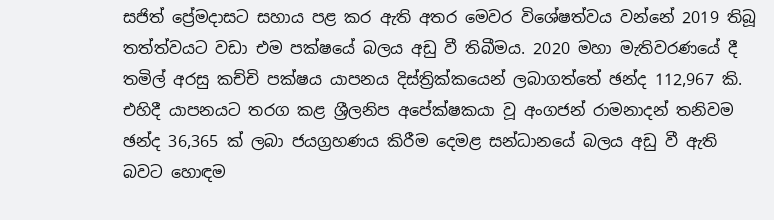සජිත් ප්‍රේමදාසට සහාය පළ කර ඇති අතර මෙවර විශේෂත්වය වන්නේ 2019 තිබූ තත්ත්වයට වඩා එම පක්ෂයේ බලය අඩු වී තිබීමය. 2020 මහා මැතිවරණයේ දී තමිල් අරසු කච්චි පක්ෂය යාපනය දිස්ත්‍රික්කයෙන් ලබාගත්තේ ඡන්ද 112,967 කි. එහිදී යාපනයට තරග කළ ශ්‍රීලනිප අපේක්ෂකයා වූ අංගජන් රාමනාදන් තනිවම ඡන්ද 36,365 ක් ලබා ජයග්‍රහණය කිරීම දෙමළ සන්ධානයේ බලය අඩු වී ඇති බවට හොඳම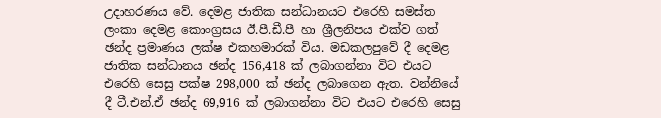උදාහරණය වේ. දෙමළ ජාතික සන්ධානයට එරෙහි සමස්ත ලංකා දෙමළ කොංග්‍රසය ඊ.පී.ඩී.පී හා ශ්‍රීලනිපය එක්ව ගත් ඡන්ද ප්‍රමාණය ලක්ෂ එකහමාරක් විය. මඩකලපුවේ දී දෙමළ ජාතික සන්ධානය ඡන්ද 156,418 ක් ලබාගන්නා විට එයට එරෙහි සෙසු පක්ෂ 298,000 ක් ඡන්ද ලබාගෙන ඇත. වන්නියේ දී ටී.එන්.ඒ ඡන්ද 69,916 ක් ලබාගන්නා විට එයට එරෙහි සෙසු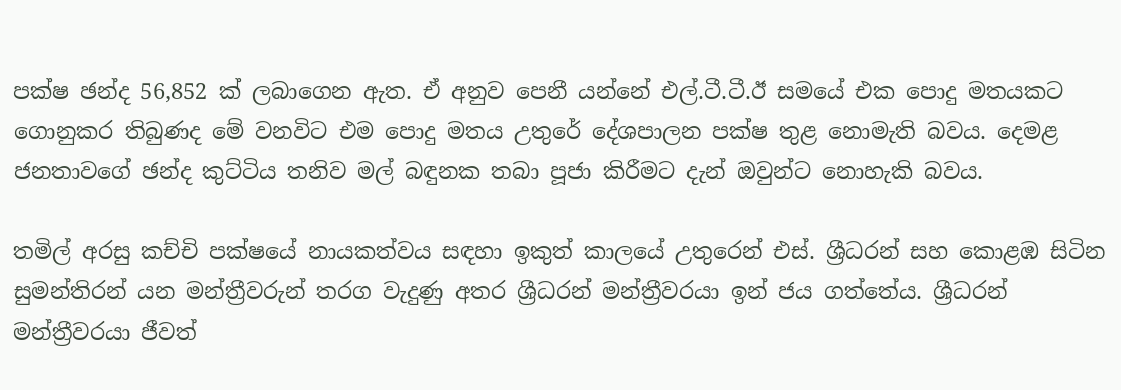පක්ෂ ඡන්ද 56,852 ක් ලබාගෙන ඇත. ඒ අනුව පෙනී යන්නේ එල්.ටී.ටී.ඊ සමයේ එක පොදු මතයකට ගොනුකර තිබුණද මේ වනවිට එම පොදු මතය උතුරේ දේශපාලන පක්ෂ තුළ නොමැති බවය. දෙමළ ජනතාවගේ ඡන්ද කුට්ටිය තනිව මල් බඳුනක තබා පූජා කිරීමට දැන් ඔවුන්ට නොහැකි බවය.

තමිල් අරසු කච්චි පක්ෂයේ නායකත්වය සඳහා ඉකුත් කාලයේ උතුරෙන් එස්. ශ්‍රීධරන් සහ කොළඹ සිටින සුමන්තිරන් යන මන්ත්‍රීවරුන් තරග වැදුණු අතර ශ්‍රීධරන් මන්ත්‍රීවරයා ඉන් ජය ගත්තේය. ශ්‍රීධරන් මන්ත්‍රීවරයා ජීවත්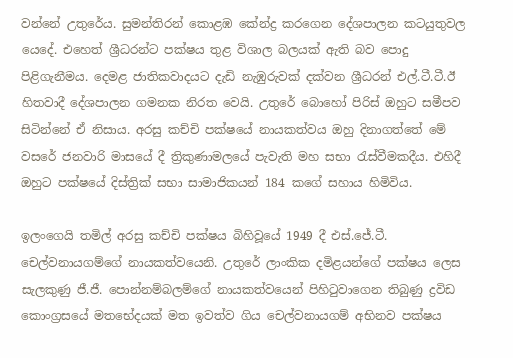වන්නේ උතුරේය. සුමන්තිරන් කොළඹ කේන්ද්‍ර කරගෙන දේශපාලන කටයුතුවල යෙදේ. එහෙත් ශ්‍රීධරන්ට පක්ෂය තුළ විශාල බලයක් ඇති බව පොදු පිළිගැනීමය. දෙමළ ජාතිකවාදයට දැඩි නැඹුරුවක් දක්වන ශ්‍රීධරන් එල්.ටී.ටී.ඊ හිතවාදී දේශපාලන ගමනක නිරත වෙයි. උතුරේ බොහෝ පිරිස් ඔහුට සමීපව සිටින්නේ ඒ නිසාය. අරසු කච්චි පක්ෂයේ නායකත්වය ඔහු දිනාගත්තේ මේ වසරේ ජනවාරි මාසයේ දී ත්‍රිකුණාමලයේ පැවැති මහ සභා රැස්වීමකදීය. එහිදී ඔහුට පක්ෂයේ දිස්ත්‍රික් සභා සාමාජිකයන් 184 කගේ සහාය හිමිවිය.

ඉලංගෙයි තමිල් අරසු කච්චි පක්ෂය බිහිවූයේ 1949 දී එස්.ජේ.ටී. චෙල්වනායගම්ගේ නායකත්වයෙනි. උතුරේ ලාංකික දමිළයන්ගේ පක්ෂය ලෙස සැලකුණු ජී.ජී. පොන්නම්බලම්ගේ නායකත්වයෙන් පිහිටුවාගෙන තිබුණු ද්‍රවිඩ කොංග්‍රසයේ මතභේදයක් මත ඉවත්ව ගිය චෙල්වනායගම් අභිනව පක්ෂය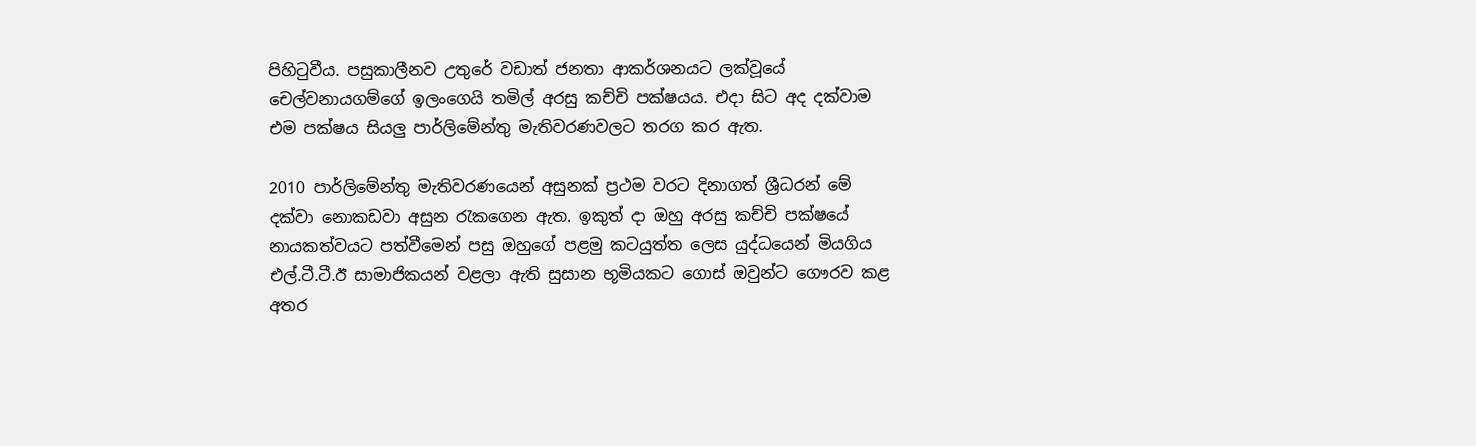පිහිටුවීය. පසුකාලීනව උතුරේ වඩාත් ජනතා ආකර්ශනයට ලක්වූයේ චෙල්වනායගම්ගේ ඉලංගෙයි තමිල් අරසු කච්චි පක්ෂයය. එදා සිට අද දක්වාම එම පක්ෂය සියලු පාර්ලිමේන්තු මැතිවරණවලට තරග කර ඇත.

2010 පාර්ලිමේන්තු මැතිවරණයෙන් අසුනක් ප්‍රථම වරට දිනාගත් ශ්‍රීධරන් මේ දක්වා නොකඩවා අසුන රැකගෙන ඇත. ඉකුත් දා ඔහු අරසු කච්චි පක්ෂයේ නායකත්වයට පත්වීමෙන් පසු ඔහුගේ පළමු කටයුත්ත ලෙස යුද්ධයෙන් මියගිය එල්.ටී.ටී.ඊ සාමාජිකයන් වළලා ඇති සුසාන භූමියකට ගොස් ඔවුන්ට ගෞරව කළ අතර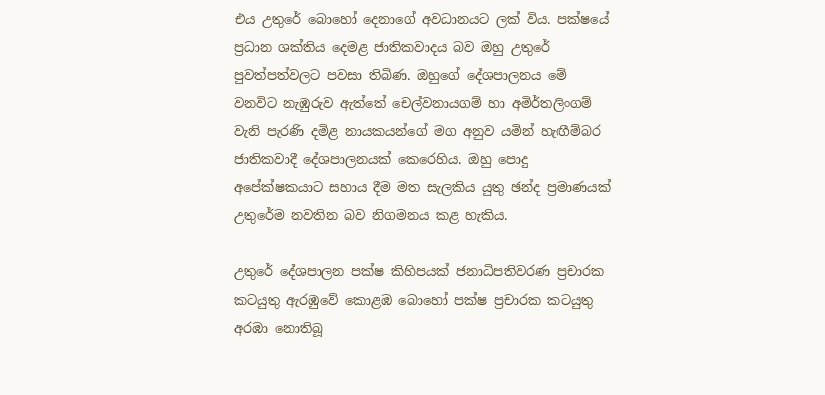එය උතුරේ බොහෝ දෙනාගේ අවධානයට ලක් විය. පක්ෂයේ ප්‍රධාන ශක්තිය දෙමළ ජාතිකවාදය බව ඔහු උතුරේ පුවත්පත්වලට පවසා තිබිණ. ඔහුගේ දේශපාලනය මේ වනවිට නැඹුරුව ඇත්තේ චෙල්වනායගම් හා අමිර්තලිංගම් වැනි පැරණි දමිළ නායකයන්ගේ මග අනුව යමින් හැඟීම්බර ජාතිකවාදී දේශපාලනයක් කෙරෙහිය. ඔහු පොදු අපේක්ෂකයාට සහාය දීම මත සැලකිය යුතු ඡන්ද ප්‍රමාණයක් උතුරේම නවතින බව නිගමනය කළ හැකිය.

උතුරේ දේශපාලන පක්ෂ කිහිපයක් ජනාධිපතිවරණ ප්‍රචාරක කටයුතු ඇරඹුවේ කොළඹ බොහෝ පක්ෂ ප්‍රචාරක කටයුතු අරඹා නොතිබූ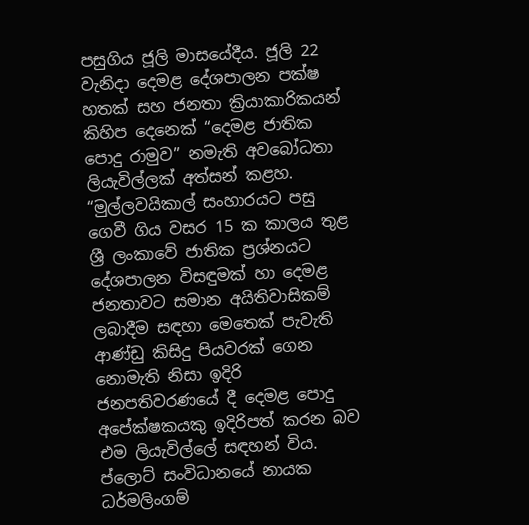පසුගිය ජූලි මාසයේදීය. ජූලි 22 වැනිදා දෙමළ දේශපාලන පක්ෂ හතක් සහ ජනතා ක්‍රියාකාරිකයන් කිහිප දෙනෙක් “දෙමළ ජාතික පොදු රාමුව” නමැති අවබෝධතා ලියැවිල්ලක් අත්සන් කළහ. “මුල්ලවයිකාල් සංහාරයට පසු ගෙවී ගිය වසර 15 ක කාලය තුළ ශ්‍රී ලංකාවේ ජාතික ප්‍රශ්නයට දේශපාලන විසඳුමක් හා දෙමළ ජනතාවට සමාන අයිතිවාසිකම් ලබාදීම සඳහා මෙතෙක් පැවැති ආණ්ඩු කිසිදු පියවරක් ගෙන නොමැති නිසා ඉදිරි ජනපතිවරණයේ දී දෙමළ පොදු අපේක්ෂකයකු ඉදිරිපත් කරන බව එම ලියැවිල්ලේ සඳහන් විය. ප්ලොට් සංවිධානයේ නායක ධර්මලිංගම්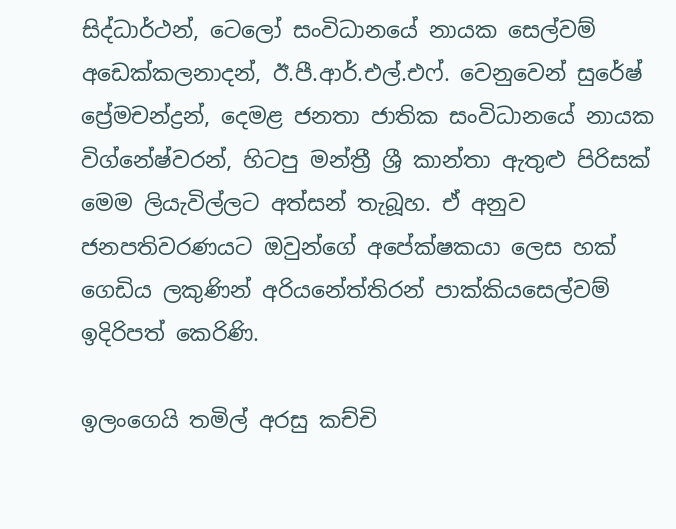සිද්ධාර්ථන්, ටෙලෝ සංවිධානයේ නායක සෙල්වම් අඩෙක්කලනාදන්, ඊ.පී.ආර්.එල්.එෆ්. වෙනුවෙන් සුරේෂ් ප්‍රේමචන්ද්‍රන්, දෙමළ ජනතා ජාතික සංවිධානයේ නායක විග්නේෂ්වරන්, හිටපු මන්ත්‍රී ශ්‍රී කාන්තා ඇතුළු පිරිසක් මෙම ලියැවිල්ලට අත්සන් තැබූහ. ඒ අනුව ජනපතිවරණයට ඔවුන්ගේ අපේක්ෂකයා ලෙස හක් ගෙඩිය ලකුණින් අරියනේත්තිරන් පාක්කියසෙල්වම් ඉදිරිපත් කෙරිණි.

ඉලංගෙයි තමිල් අරසු කච්චි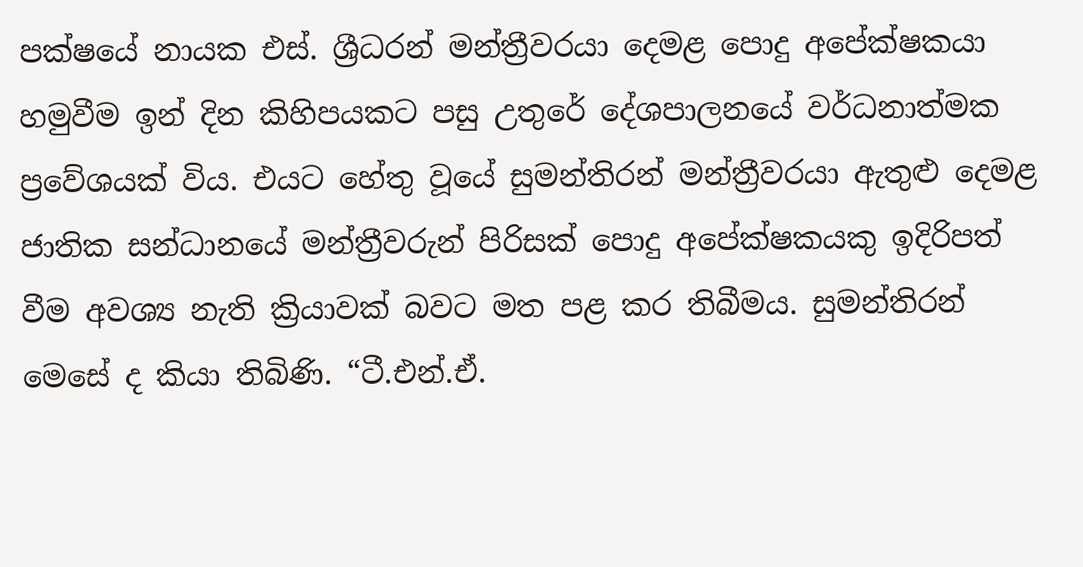පක්ෂයේ නායක එස්. ශ්‍රීධරන් මන්ත්‍රීවරයා දෙමළ පොදු අපේක්ෂකයා හමුවීම ඉන් දින කිහිපයකට පසු උතුරේ දේශපාලනයේ වර්ධනාත්මක ප්‍රවේශයක් විය. එයට හේතු වූයේ සුමන්තිරන් මන්ත්‍රීවරයා ඇතුළු දෙමළ ජාතික සන්ධානයේ මන්ත්‍රීවරුන් පිරිසක් පොදු අපේක්ෂකයකු ඉදිරිපත් වීම අවශ්‍ය නැති ක්‍රියාවක් බවට මත පළ කර තිබීමය. සුමන්තිරන් මෙසේ ද කියා තිබිණි. “ටී.එන්.ඒ.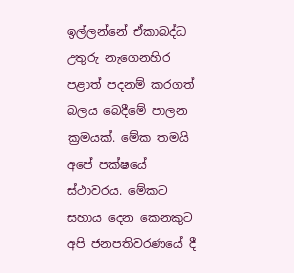ඉල්ලන්නේ ඒකාබද්ධ උතුරු නැගෙනහිර පළාත් පදනම් කරගත් බලය බෙදීමේ පාලන ක්‍රමයක්. මේක තමයි අපේ පක්ෂයේ ස්ථාවරය. මේකට සහාය දෙන කෙනකුට අපි ජනපතිවරණයේ දී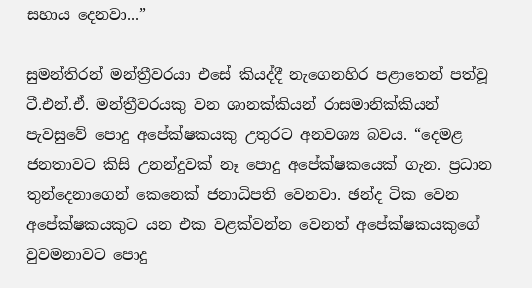සහාය දෙනවා...”

සුමන්තිරන් මන්ත්‍රීවරයා එසේ කියද්දී නැගෙනහිර පළාතෙන් පත්වූ ටී.එන්.ඒ. මන්ත්‍රීවරයකු වන ශානක්කියන් රාසමානික්කියන් පැවසුවේ පොදු අපේක්ෂකයකු උතුරට අනවශ්‍ය බවය. “දෙමළ ජනතාවට කිසි උනන්දුවක් නෑ පොදු අපේක්ෂකයෙක් ගැන. ප්‍රධාන තුන්දෙනාගෙන් කෙනෙක් ජනාධිපති වෙනවා. ඡන්ද ටික වෙන අපේක්ෂකයකුට යන එක වළක්වන්න වෙනත් අපේක්ෂකයකුගේ වුවමනාවට පොදු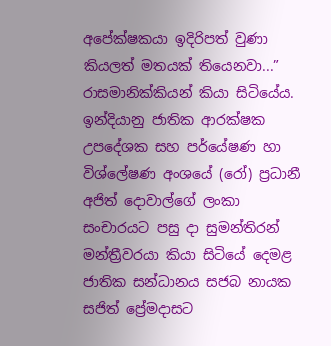අපේක්ෂකයා ඉදිරිපත් වුණා කියලත් මතයක් තියෙනවා...” රාසමානික්කියන් කියා සිටියේය. ඉන්දියානු ජාතික ආරක්ෂක උපදේශක සහ පර්යේෂණ හා විශ්ලේෂණ අංශයේ (රෝ) ප්‍රධානී අජිත් දොවාල්ගේ ලංකා සංචාරයට පසු දා සුමන්තිරන් මන්ත්‍රීවරයා කියා සිටියේ දෙමළ ජාතික සන්ධානය සජබ නායක සජිත් ප්‍රේමදාසට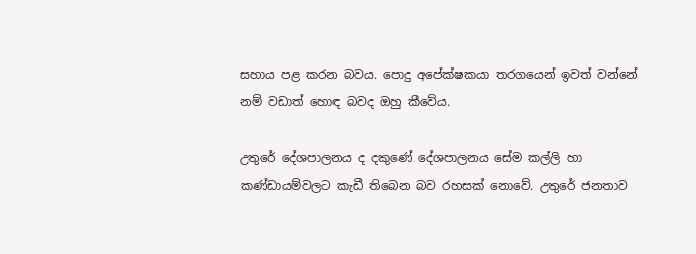සහාය පළ කරන බවය. පොදු අපේක්ෂකයා තරගයෙන් ඉවත් වන්නේ නම් වඩාත් හොඳ බවද ඔහු කීවේය.

උතුරේ දේශපාලනය ද දකුණේ දේශපාලනය සේම කල්ලි හා කණ්ඩායම්වලට කැඩී තිබෙන බව රහසක් නොවේ. උතුරේ ජනතාව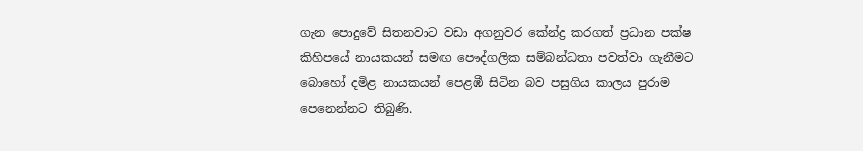ගැන පොදුවේ සිතනවාට වඩා අගනුවර කේන්ද්‍ර කරගත් ප්‍රධාන පක්ෂ කිහිපයේ නායකයන් සමඟ පෞද්ගලික සම්බන්ධතා පවත්වා ගැනීමට බොහෝ දමිළ නායකයන් පෙළඹී සිටින බව පසුගිය කාලය පුරාම පෙනෙන්නට තිබුණි.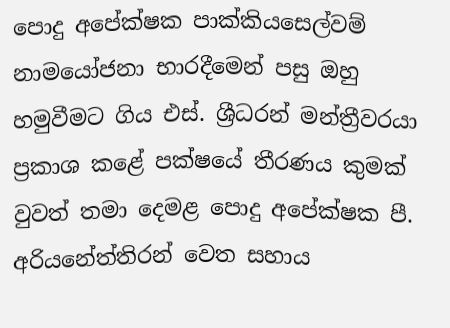පොදු අපේක්ෂක පාක්කියසෙල්වම් නාමයෝජනා භාරදීමෙන් පසු ඔහු හමුවීමට ගිය එස්. ශ්‍රීධරන් මන්ත්‍රීවරයා ප්‍රකාශ කළේ පක්ෂයේ තීරණය කුමක් වුවත් තමා දෙමළ පොදු අපේක්ෂක පී. අරියනේත්තිරන් වෙත සහාය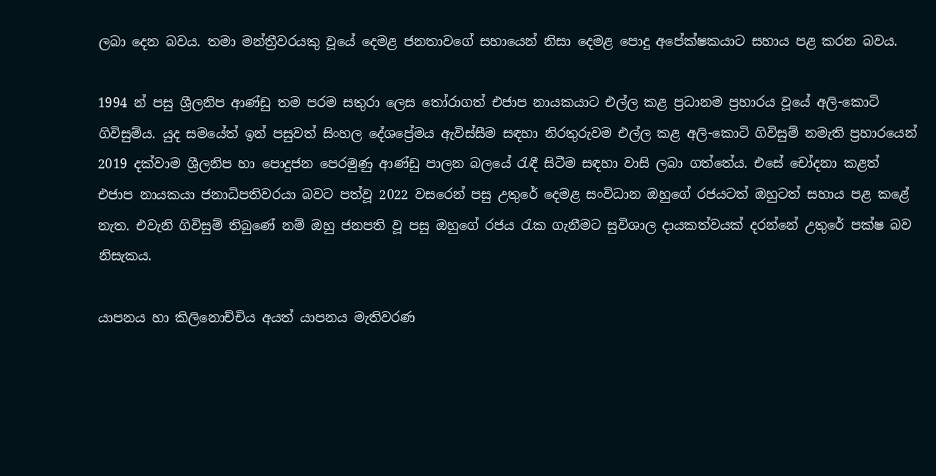ලබා දෙන බවය. තමා මන්ත්‍රීවරයකු වූයේ දෙමළ ජනතාවගේ සහායෙන් නිසා දෙමළ පොදු අපේක්ෂකයාට සහාය පළ කරන බවය.

1994 න් පසු ශ්‍රීලනිප ආණ්ඩු තම පරම සතුරා ලෙස තෝරාගත් එජාප නායකයාට එල්ල කළ ප්‍රධානම ප්‍රහාරය වූයේ අලි-කොටි ගිවිසුම්ය. යුද සමයේත් ඉන් පසුවත් සිංහල දේශප්‍රේමය ඇවිස්සීම සඳහා නිරතුරුවම එල්ල කළ අලි-කොටි ගිවිසුම් නමැති ප්‍රහාරයෙන් 2019 දක්වාම ශ්‍රීලනිප හා පොදුජන පෙරමුණු ආණ්ඩු පාලන බලයේ රැඳී සිටීම සඳහා වාසි ලබා ගත්තේය. එසේ චෝදනා කළත් එජාප නායකයා ජනාධිපතිවරයා බවට පත්වූ 2022 වසරෙන් පසු උතුරේ දෙමළ සංවිධාන ඔහුගේ රජයටත් ඔහුටත් සහාය පළ කළේ නැත. එවැනි ගිවිසුම් තිබුණේ නම් ඔහු ජනපති වූ පසු ඔහුගේ රජය රැක ගැනීමට සුවිශාල දායකත්වයක් දරන්නේ උතුරේ පක්ෂ බව නිසැකය.

යාපනය හා කිලිනොච්චිය අයත් යාපනය මැතිවරණ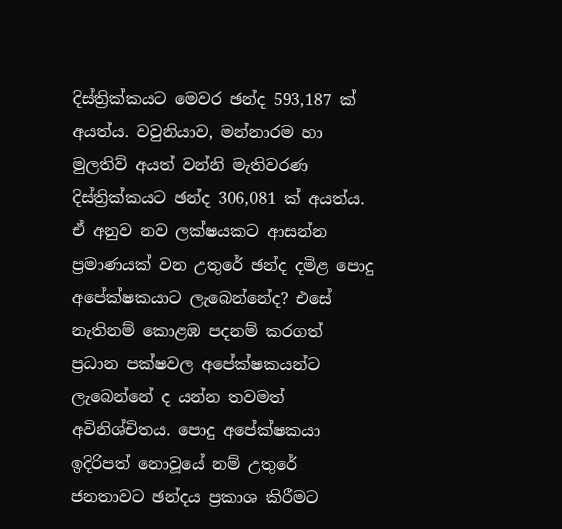දිස්ත්‍රික්කයට මෙවර ඡන්ද 593,187 ක් අයත්ය. වවුනියාව, මන්නාරම හා මුලතිව් අයත් වන්නි මැතිවරණ දිස්ත්‍රික්කයට ඡන්ද 306,081 ක් අයත්ය. ඒ අනුව නව ලක්ෂයකට ආසන්න ප්‍රමාණයක් වන උතුරේ ඡන්ද දමිළ පොදු අපේක්ෂකයාට ලැබෙන්නේද? එසේ නැතිනම් කොළඹ පදනම් කරගත් ප්‍රධාන පක්ෂවල අපේක්ෂකයන්ට ලැබෙන්නේ ද යන්න තවමත් අවිනිශ්චිතය. පොදු අපේක්ෂකයා ඉදිරිපත් නොවූයේ නම් උතුරේ ජනතාවට ඡන්දය ප්‍රකාශ කිරීමට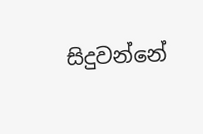සිදුවන්නේ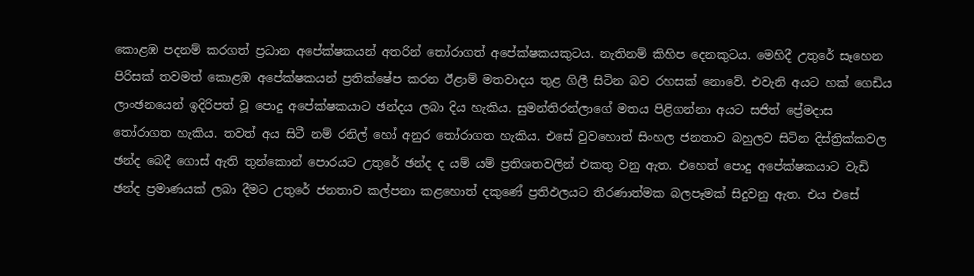කොළඹ පදනම් කරගත් ප්‍රධාන අපේක්ෂකයන් අතරින් තෝරාගත් අපේක්ෂකයකුටය. නැතිනම් කිහිප දෙනකුටය. මෙහිදී උතුරේ සෑහෙන පිරිසක් තවමත් කොළඹ අපේක්ෂකයන් ප්‍රතික්ෂේප කරන ඊළාම් මතවාදය තුළ ගිලී සිටින බව රහසක් නොවේ. එවැනි අයට හක් ගෙඩිය ලාංඡනයෙන් ඉදිරිපත් වූ පොදු අපේක්ෂකයාට ඡන්දය ලබා දිය හැකිය. සුමන්තිරන්ලාගේ මතය පිළිගන්නා අයට සජිත් ප්‍රේමදාස තෝරාගත හැකිය. තවත් අය සිටී නම් රනිල් හෝ අනුර තෝරාගත හැකිය. එසේ වුවහොත් සිංහල ජනතාව බහුලව සිටින දිස්ත්‍රික්කවල ඡන්ද බෙදී ගොස් ඇති තුන්කොන් පොරයට උතුරේ ඡන්ද ද යම් යම් ප්‍රතිශතවලින් එකතු වනු ඇත. එහෙත් පොදු අපේක්ෂකයාට වැඩි ඡන්ද ප්‍රමාණයක් ලබා දීමට උතුරේ ජනතාව කල්පනා කළහොත් දකුණේ ප්‍රතිඵලයට තීරණාත්මක බලපෑමක් සිදුවනු ඇත. එය එසේ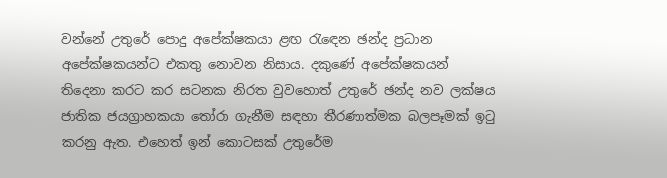වන්නේ උතුරේ පොදු අපේක්ෂකයා ළඟ රැඳෙන ඡන්ද ප්‍රධාන අපේක්ෂකයන්ට එකතු නොවන නිසාය. දකුණේ අපේක්ෂකයන් තිදෙනා කරට කර සටනක නිරත වුවහොත් උතුරේ ඡන්ද නව ලක්ෂය ජාතික ජයග්‍රාහකයා තෝරා ගැනීම සඳහා තීරණාත්මක බලපෑමක් ඉටු කරනු ඇත. එහෙත් ඉන් කොටසක් උතුරේම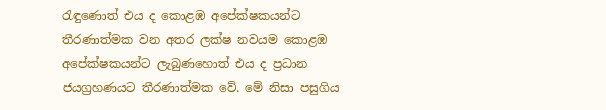රැඳුණොත් එය ද කොළඹ අපේක්ෂකයන්ට තීරණාත්මක වන අතර ලක්ෂ නවයම කොළඹ අපේක්ෂකයන්ට ලැබුණහොත් එය ද ප්‍රධාන ජයග්‍රහණයට තීරණාත්මක වේ. මේ නිසා පසුගිය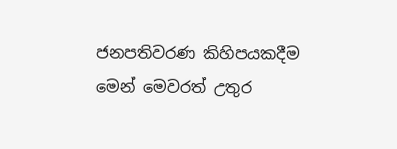ජනපතිවරණ කිහිපයකදීම මෙන් මෙවරත් උතුර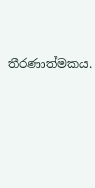තීරණාත්මකය.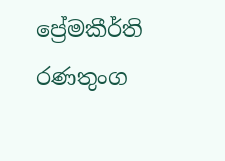ප්‍රේමකීර්ති රණතුංග